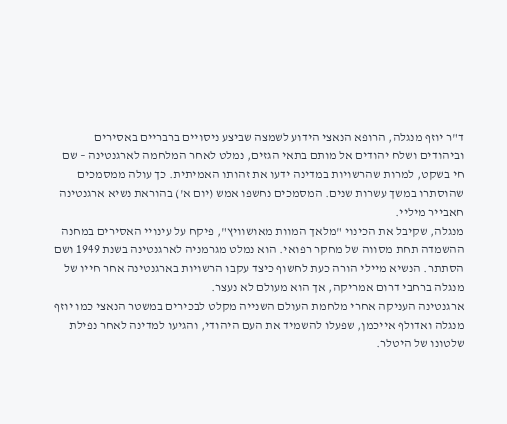ד"ר יוזף מנגלה, הרופא הנאצי הידוע לשמצה שביצע ניסויים ברבריים באסירים וביהודים ושלח יהודים אל מותם בתאי הגזים, נמלט לאחר המלחמה לארגנטינה – שם חי בשקט, למרות שהרשויות במדינה ידעו את זהותו האמיתית. כך עולה ממסמכים שהוסתרו במשך עשרות שנים. המסמכים נחשפו אמש (יום א') בהוראת נשיא ארגנטינה חאבייר מיליי.
מנגלה, שקיבל את הכינוי "מלאך המוות מאושוויץ", פיקח על עינויי האסירים במחנה ההשמדה תחת מסווה של מחקר רפואי. הוא נמלט מגרמניה לארגנטינה בשנת 1949 ושם הסתתר. הנשיא מיילי הורה כעת לחשוף כיצד עקבו הרשויות בארגנטינה אחר חייו של מנגלה ברחבי דרום אמריקה, אך הוא מעולם לא נעצר.
ארגנטינה העניקה אחרי מלחמת העולם השנייה מקלט לבכירים במשטר הנאצי כמו יוזף מנגלה ואדולף אייכמן, שפעלו להשמיד את העם היהודי, והגיעו למדינה לאחר נפילת שלטונו של היטלר.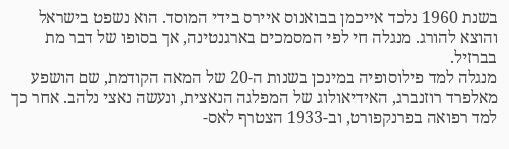בשנת 1960 נלכד אייכמן בבואנוס איירס בידי המוסד. הוא נשפט בישראל והוצא להורג. מנגלה חי לפי המסמכים בארגנטינה, אך בסופו של דבר מת בברזיל.
מנגלה למד פילוסופיה במינכן בשנות ה-20 של המאה הקודמת, שם הושפע מאלפרד רוזנברג, האידיאולוג של המפלגה הנאצית, ונעשה נאצי נלהב. אחר כך למד רפואה בפרנקפורט, וב-1933 הצטרף לאס-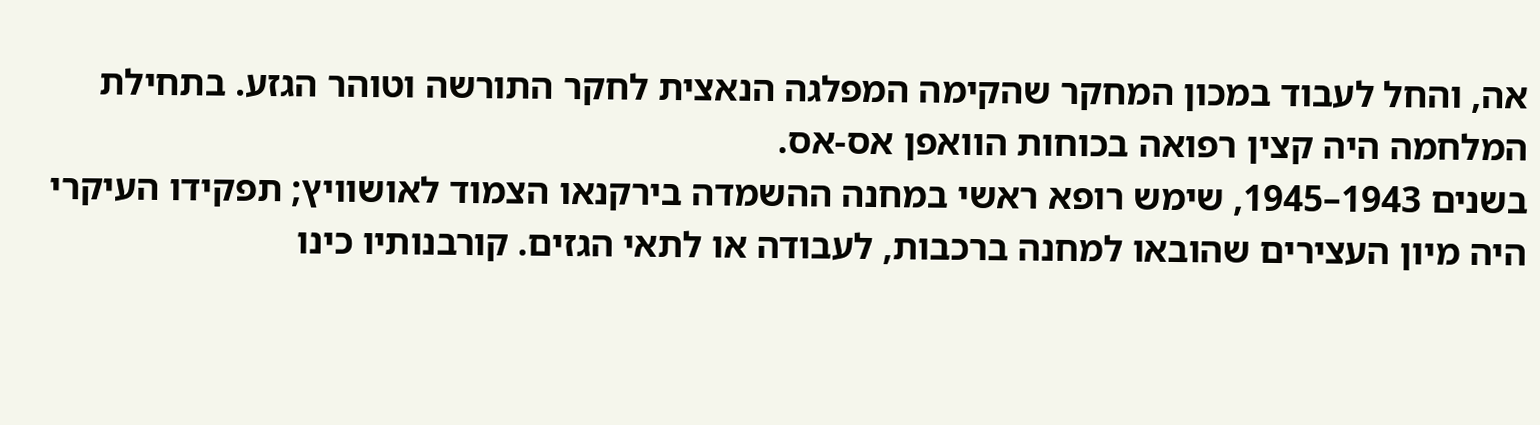אה, והחל לעבוד במכון המחקר שהקימה המפלגה הנאצית לחקר התורשה וטוהר הגזע. בתחילת המלחמה היה קצין רפואה בכוחות הוואפן אס-אס.
בשנים 1943–1945, שימש רופא ראשי במחנה ההשמדה בירקנאו הצמוד לאושוויץ; תפקידו העיקרי היה מיון העצירים שהובאו למחנה ברכבות, לעבודה או לתאי הגזים. קורבנותיו כינו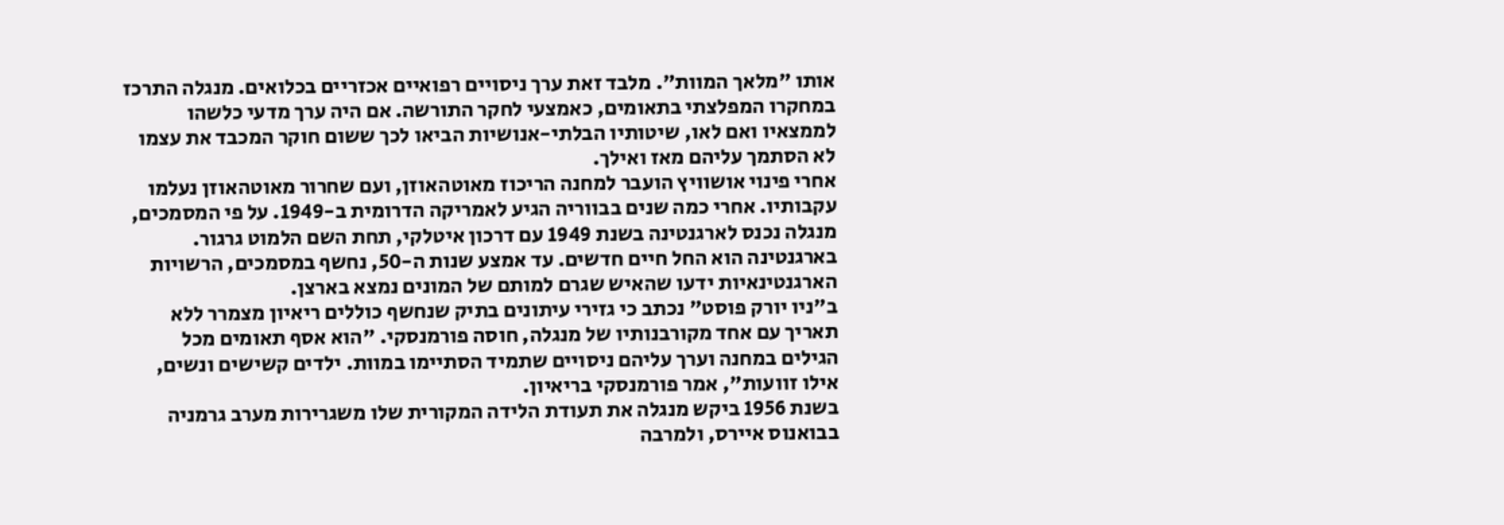אותו "מלאך המוות". מלבד זאת ערך ניסויים רפואיים אכזריים בכלואים. מנגלה התרכז במחקרו המפלצתי בתאומים, כאמצעי לחקר התורשה. אם היה ערך מדעי כלשהו לממצאיו ואם לאו, שיטותיו הבלתי-אנושיות הביאו לכך ששום חוקר המכבד את עצמו לא הסתמך עליהם מאז ואילך.
אחרי פינוי אושוויץ הועבר למחנה הריכוז מאוטהאוזן, ועם שחרור מאוטהאוזן נעלמו עקבותיו. אחרי כמה שנים בבווריה הגיע לאמריקה הדרומית ב-1949. על פי המסמכים, מנגלה נכנס לארגנטינה בשנת 1949 עם דרכון איטלקי, תחת השם הלמוט גרגור. בארגנטינה הוא החל חיים חדשים. עד אמצע שנות ה-50, נחשף במסמכים, הרשויות הארגנטינאיות ידעו שהאיש שגרם למותם של המונים נמצא בארצן.
ב"ניו יורק פוסט" נכתב כי גזירי עיתונים בתיק שנחשף כוללים ריאיון מצמרר ללא תאריך עם אחד מקורבנותיו של מנגלה, חוסה פורמנסקי. "הוא אסף תאומים מכל הגילים במחנה וערך עליהם ניסויים שתמיד הסתיימו במוות. ילדים קשישים ונשים, אילו זוועות", אמר פורמנסקי בריאיון.
בשנת 1956 ביקש מנגלה את תעודת הלידה המקורית שלו משגרירות מערב גרמניה בבואנוס איירס, ולמרבה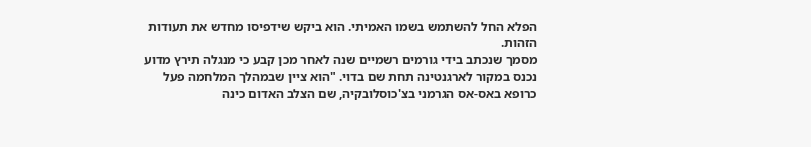הפלא החל להשתמש בשמו האמיתי. הוא ביקש שידפיסו מחדש את תעודות הזהות.
מסמך שנכתב בידי גורמים רשמיים שנה לאחר מכן קבע כי מנגלה תירץ מדוע נכנס במקור לארגנטינה תחת שם בדוי. "הוא ציין שבמהלך המלחמה פעל כרופא באס-אס הגרמני בצ'כוסלובקיה, שם הצלב האדום כינה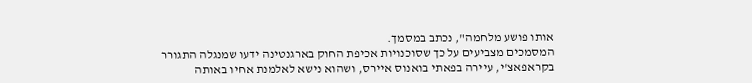אותו פושע מלחמה", נכתב במסמך.
המסמכים מצביעים על כך שסוכנויות אכיפת החוק בארגנטינה ידעו שמנגלה התגורר בקראפאצ'י, עיירה בפאתי בואנוס איירס, ושהוא נישא לאלמנת אחיו באותה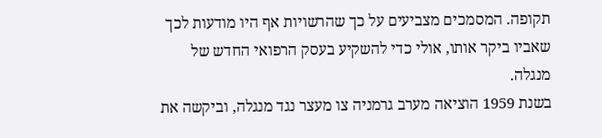תקופה. המסמכים מצביעים על כך שהרשויות אף היו מודעות לכך שאביו ביקר אותו, אולי כדי להשקיע בעסק הרפואי החדש של מנגלה.
בשנת 1959 הוציאה מערב גרמניה צו מעצר נגד מנגלה, וביקשה את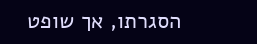הסגרתו, אך שופט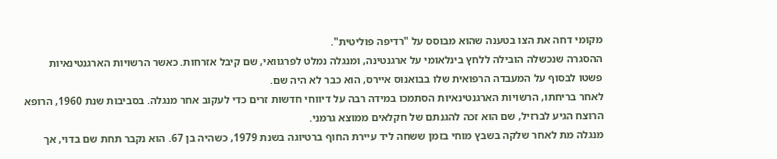מקומי דחה את הצו בטענה שהוא מבוסס על "רדיפה פוליטית".
ההסגרה שנכשלה הובילה ללחץ בינלאומי על ארגנטינה, ומנגלה נמלט לפרגוואי, שם קיבל אזרחות. כאשר הרשויות הארגנטינאיות פשטו לבסוף על המעבדה הרפואית שלו בבואנוס איירס, הוא כבר לא היה שם.
לאחר בריחתו, הרשויות הארגנטינאיות הסתמכו במידה רבה על דיווחי חדשות זרים כדי לעקוב אחר מנגלה. בסביבות שנת 1960, הרופא הרוצח הגיע לברזיל, שם הוא זכה להגנתם של חקלאים ממוצא גרמני.
מנגלה מת לאחר שלקה בשבץ מוחי בזמן ששחה ליד עיירת החוף ברטיוגה בשנת 1979, כשהיה בן 67. הוא נקבר תחת שם בדוי, אך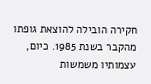חקירה הובילה להוצאת גופתו מהקבר בשנת 1985. כיום, עצמותיו משמשות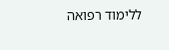ללימוד רפואה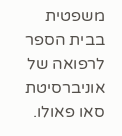משפטית בבית הספר לרפואה של אוניברסיטת סאו פאולו.